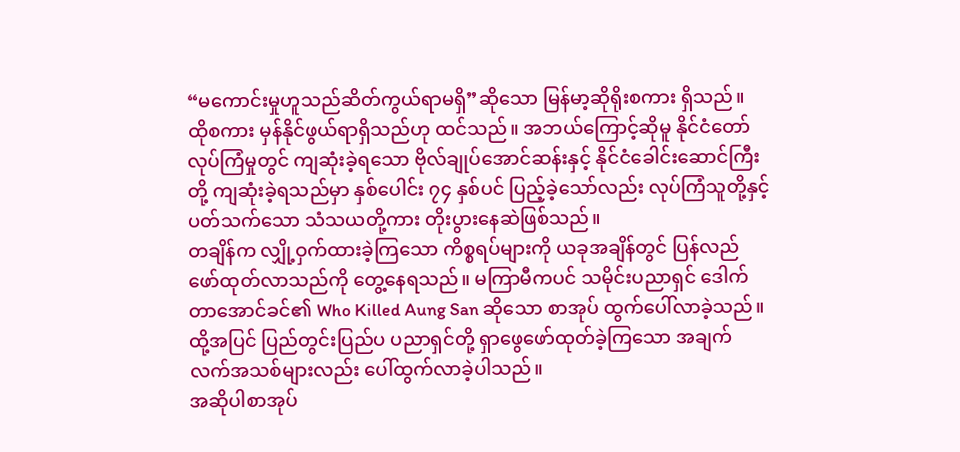“မကောင်းမှုဟူသည်ဆိတ်ကွယ်ရာမရှိ”ဆိုသော မြန်မာ့ဆိုရိုးစကား ရှိသည်။ ထိုစကား မှန်နိုင်ဖွယ်ရာရှိသည်ဟု ထင်သည်။ အဘယ်ကြောင့်ဆိုမူ နိုင်ငံတော်လုပ်ကြံမှုတွင် ကျဆုံးခဲ့ရသော ဗိုလ်ချုပ်အောင်ဆန်းနှင့် နိုင်ငံခေါင်းဆောင်ကြီးတို့ ကျဆုံးခဲ့ရသည်မှာ နှစ်ပေါင်း ၇၄ နှစ်ပင် ပြည့်ခဲ့သော်လည်း လုပ်ကြံသူတို့နှင့် ပတ်သက်သော သံသယတို့ကား တိုးပွားနေဆဲဖြစ်သည်။
တချိန်က လျှို့ဝှက်ထားခဲ့ကြသော ကိစ္စရပ်များကို ယခုအချိန်တွင် ပြန်လည်ဖော်ထုတ်လာသည်ကို တွေ့နေရသည်။ မကြာမီကပင် သမိုင်းပညာရှင် ဒေါက်တာအောင်ခင်၏ Who Killed Aung San ဆိုသော စာအုပ် ထွက်ပေါ်လာခဲ့သည်။ ထို့အပြင် ပြည်တွင်းပြည်ပ ပညာရှင်တို့ ရှာဖွေဖော်ထုတ်ခဲ့ကြသော အချက်လက်အသစ်များလည်း ပေါ်ထွက်လာခဲ့ပါသည်။
အဆိုပါစာအုပ်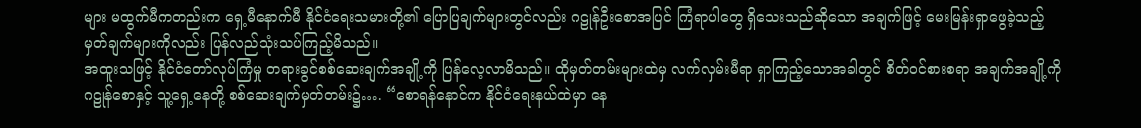များ မထွက်မီကတည်းက ရှေ့မီနောက်မီ နိုင်ငံရေးသမားတို့၏ ပြောပြချက်များတွင်လည်း ဂဠုန်ဦးစောအပြင် ကြံရာပါတွေ ရှိသေးသည်ဆိုသော အချက်ဖြင့် မေးမြန်းရှာဖွေခဲ့သည့် မှတ်ချက်များကိုလည်း ပြန်လည်သုံးသပ်ကြည့်မိသည်။
အထူးသဖြင့် နိုင်ငံတော်လုပ်ကြံမှု တရားခွင်စစ်ဆေးချက်အချို့ကို ပြန်လေ့လာမိသည်။ ထိုမှတ်တမ်းများထဲမှ လက်လှမ်းမီရာ ရှာကြည့်သောအခါတွင် စိတ်ဝင်စားစရာ အချက်အချို့ကို ဂဠုန်စောနှင့် သူ့ရှေ့နေတို့ စစ်ဆေးချက်မှတ်တမ်း၌…. “စောရန်နောင်က နိုင်ငံရေးနယ်ထဲမှာ နေ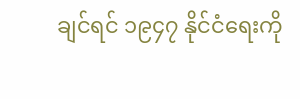ချင်ရင် ၁၉၄၇ နိုင်ငံရေးကို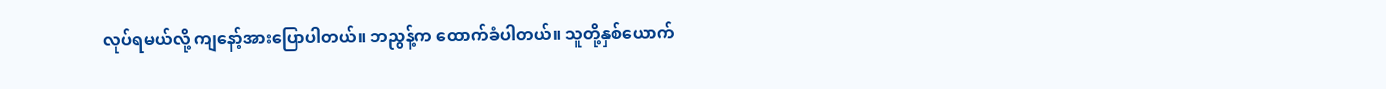လုပ်ရမယ်လို့ ကျနော့်အားပြောပါတယ်။ ဘညွန့်က ထောက်ခံပါတယ်။ သူတို့နှစ်ယောက်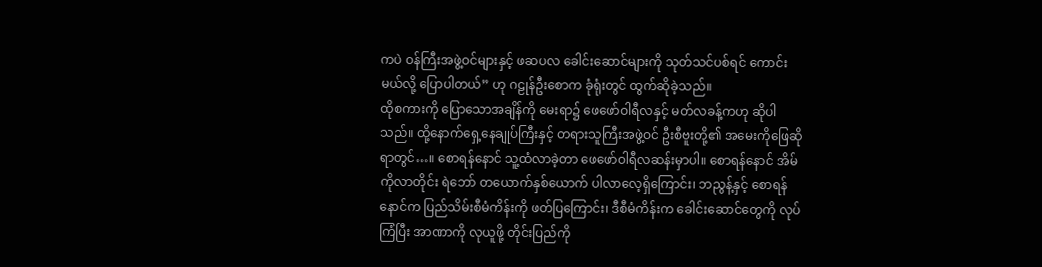ကပဲ ဝန်ကြီးအဖွဲ့ဝင်များနှင့် ဖဆပလ ခေါင်းဆောင်များကို သုတ်သင်ပစ်ရင် ကောင်းမယ်လို့ ပြောပါတယ်” ဟု ဂဠုန်ဦးစောက ခုံရုံးတွင် ထွက်ဆိုခဲ့သည်။
ထိုစကားကို ပြောသောအချိန်ကို မေးရာ၌ ဖေဖော်ဝါရီလနှင့် မတ်လခန့်ကဟု ဆိုပါသည်။ ထို့နောက်ရှေ့နေချုပ်ကြီးနှင့် တရားသူကြီးအဖွဲ့ဝင် ဦးစီဗူးတို့၏ အမေးကိုဖြေဆိုရာတွင်…။ စောရန်နောင် သူ့ထံလာခဲ့တာ ဖေဖော်ဝါရီလဆန်းမှာပါ။ စောရန်နောင် အိမ်ကိုလာတိုင်း ရဲဘော် တယောက်နှစ်ယောက် ပါလာလေ့ရှိကြောင်း၊ ဘညွန့်နှင့် စောရန်နောင်က ပြည်သိမ်းစီမံကိန်းကို ဖတ်ပြကြောင်း၊ ဒီစီမံကိန်းက ခေါင်းဆောင်တွေကို လုပ်ကြံပြီး အာဏာကို လုယူဖို့ တိုင်းပြည်ကို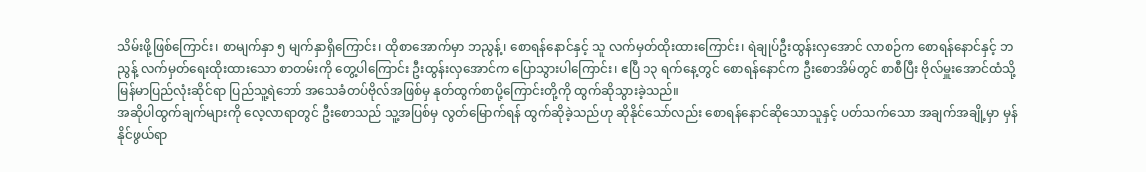သိမ်းဖို့ဖြစ်ကြောင်း၊ စာမျက်နှာ ၅ မျက်နှာရှိကြောင်း၊ ထိုစာအောက်မှာ ဘညွန့်၊ စောရန်နောင်နှင့် သူ လက်မှတ်ထိုးထားကြောင်း၊ ရဲချုပ်ဦးထွန်းလှအောင် လာစဉ်က စောရန်နောင်နှင့် ဘညွန့် လက်မှတ်ရေးထိုးထားသော စာတမ်းကို တွေ့ပါကြောင်း ဦးထွန်းလှအောင်က ပြောသွားပါကြောင်း၊ ဧပြီ ၁၃ ရက်နေ့တွင် စောရန်နောင်က ဦးစောအိမ်တွင် စာစီပြီး ဗိုလ်မှူးအောင်ထံသို့ မြန်မာပြည်လုံးဆိုင်ရာ ပြည်သူ့ရဲဘော် အသေခံတပ်ဗိုလ်အဖြစ်မှ နုတ်ထွက်စာပို့ကြောင်းတို့ကို ထွက်ဆိုသွားခဲ့သည်။
အဆိုပါထွက်ချက်များကို လေ့လာရာတွင် ဦးစောသည် သူ့အပြစ်မှ လွတ်မြောက်ရန် ထွက်ဆိုခဲ့သည်ဟု ဆိုနိုင်သော်လည်း စောရန်နောင်ဆိုသောသူနှင့် ပတ်သက်သော အချက်အချို့မှာ မှန်နိုင်ဖွယ်ရာ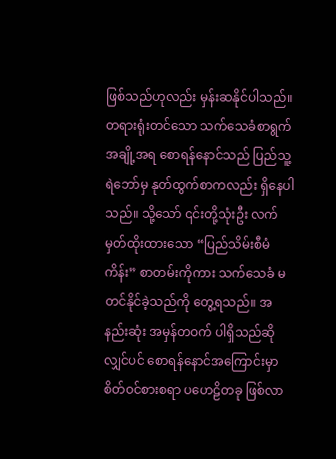ဖြစ်သည်ဟုလည်း မှန်းဆနိုင်ပါသည်။ တရားရုံးတင်သော သက်သေခံစာရွက် အချို့အရ စောရန်နောင်သည် ပြည်သူ့ရဲဘော်မှ နုတ်ထွက်စာကလည်း ရှိနေပါသည်။ သို့သော် ၎င်းတို့သုံးဦး လက်မှတ်ထိုးထားသော “ပြည်သိမ်းစီမံကိန်း” စာတမ်းကိုကား သက်သေခံ မတင်နိုင်ခဲ့သည်ကို တွေ့ရသည်။ အနည်းဆုံး အမှန်တဝက် ပါရှိသည်ဆိုလျှင်ပင် စောရန်နောင်အကြောင်းမှာ စိတ်ဝင်စားစရာ ပဟေဠိတခု ဖြစ်လာ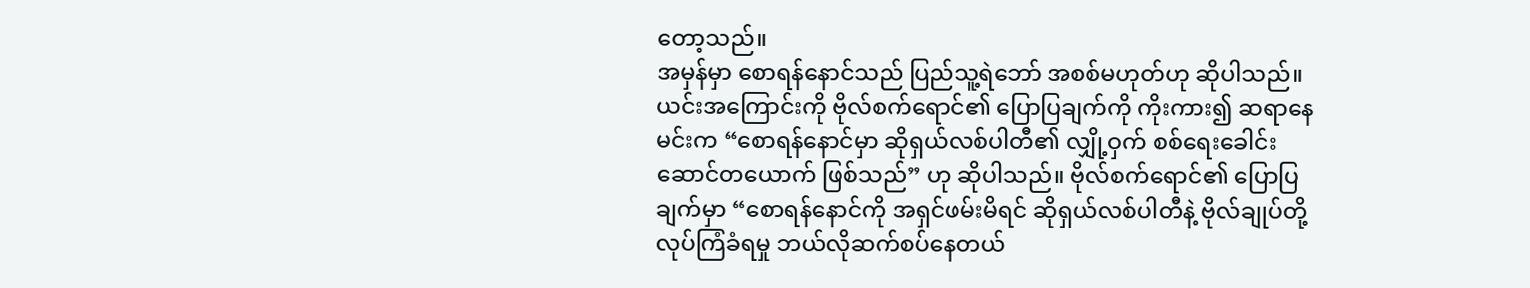တော့သည်။
အမှန်မှာ စောရန်နောင်သည် ပြည်သူ့ရဲဘော် အစစ်မဟုတ်ဟု ဆိုပါသည်။ ယင်းအကြောင်းကို ဗိုလ်စက်ရောင်၏ ပြောပြချက်ကို ကိုးကား၍ ဆရာနေမင်းက “စောရန်နောင်မှာ ဆိုရှယ်လစ်ပါတီ၏ လျှို့ဝှက် စစ်ရေးခေါင်းဆောင်တယောက် ဖြစ်သည်” ဟု ဆိုပါသည်။ ဗိုလ်စက်ရောင်၏ ပြောပြချက်မှာ “စောရန်နောင်ကို အရှင်ဖမ်းမိရင် ဆိုရှယ်လစ်ပါတီနဲ့ ဗိုလ်ချုပ်တို့ လုပ်ကြံခံရမှု ဘယ်လိုဆက်စပ်နေတယ်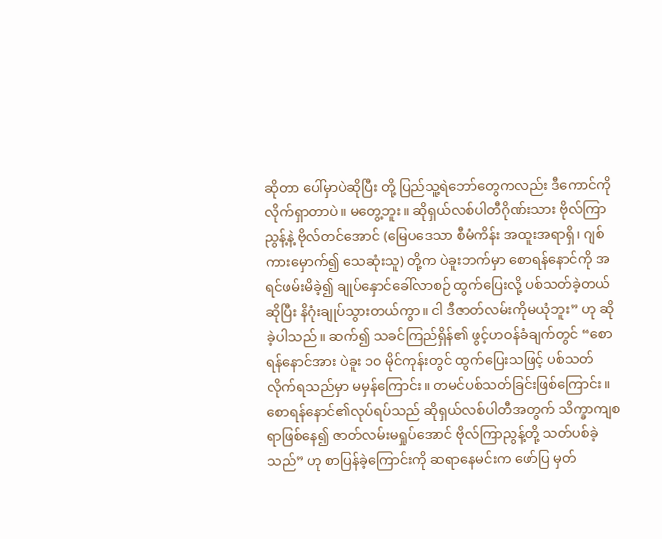ဆိုတာ ပေါ်မှာပဲဆိုပြီး တို့ ပြည်သူ့ရဲဘော်တွေကလည်း ဒီကောင်ကို လိုက်ရှာတာပဲ။ မတွေ့ဘူး။ ဆိုရှယ်လစ်ပါတီဂိုဏ်းသား ဗိုလ်ကြာညွန့်နဲ့ ဗိုလ်တင်အောင် (မြေပဒေသာ စီမံကိန်း အထူးအရာရှိ၊ ဂျစ်ကားမှောက်၍ သေဆုံးသူ) တို့က ပဲခူးဘက်မှာ စောရန်နောင်ကို အရင်ဖမ်းမိခဲ့၍ ချုပ်နှောင်ခေါ်လာစဉ် ထွက်ပြေးလို့ ပစ်သတ်ခဲ့တယ်ဆိုပြီး နိဂုံးချုပ်သွားတယ်ကွာ။ ငါ ဒီဇာတ်လမ်းကိုမယုံဘူး” ဟု ဆိုခဲ့ပါသည်။ ဆက်၍ သခင်ကြည်ရှိန်၏ ဖွင့်ဟဝန်ခံချက်တွင် “စောရန်နောင်အား ပဲခူး ၁၀ မိုင်ကုန်းတွင် ထွက်ပြေးသဖြင့် ပစ်သတ်လိုက်ရသည်မှာ မမှန်ကြောင်း။ တမင်ပစ်သတ်ခြင်းဖြစ်ကြောင်း။ စောရန်နောင်၏လုပ်ရပ်သည် ဆိုရှယ်လစ်ပါတီအတွက် သိက္ခာကျစရာဖြစ်နေ၍ ဇာတ်လမ်းမရှုပ်အောင် ဗိုလ်ကြာညွန့်တို့ သတ်ပစ်ခဲ့သည်” ဟု စာပြန်ခဲ့ကြောင်းကို ဆရာနေမင်းက ဖော်ပြ မှတ်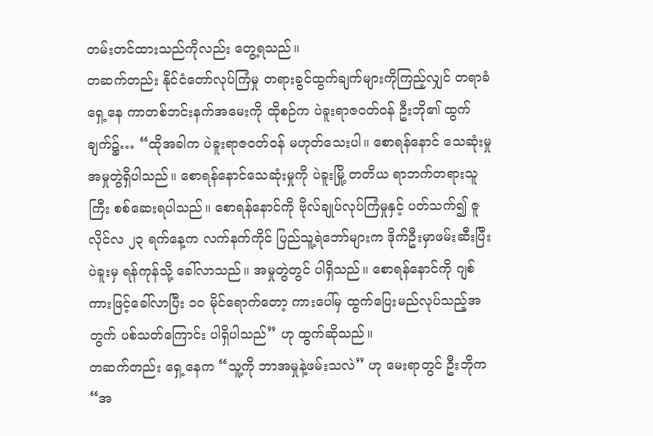တမ်းတင်ထားသည်ကိုလည်း တွေ့ရသည်။
တဆက်တည်း နိုင်ငံတော်လုပ်ကြံမှု တရားခွင်ထွက်ချက်များကိုကြည့်လျှင် တရာခံရှေ့နေ ကာတစ်ဘင်းနက်အမေးကို ထိုစဉ်က ပဲခူးရာဇဝတ်ဝန် ဦးဘို၏ ထွက်ချက်၌… “ထိုအခါက ပဲခူးရာဇဝတ်ဝန် မဟုတ်သေးပါ။ စောရန်နောင် သေဆုံးမှု အမှုတွဲရှိပါသည်။ စောရန်နောင်သေဆုံးမှုကို ပဲခူးမြို့ တတိယ ရာဘက်တရားသူကြီး စစ်ဆေးရပါသည်။ စောရန်နောင်ကို ဗိုလ်ချုပ်လုပ်ကြံမှုနှင့် ပတ်သက်၍ ဇူလိုင်လ ၂၃ ရက်နေ့က လက်နက်ကိုင် ပြည်သူ့ရဲဘော်များက ဒိုက်ဦးမှာဖမ်းဆီးပြီး ပဲခူးမှ ရန်ကုန်သို့ ခေါ်လာသည်။ အမှုတွဲတွင် ပါရှိသည်။ စောရန်နောင်ကို ဂျစ်ကားဖြင့်ခေါ်လာပြီး ၁၀ မိုင်ရောက်တော့ ကားပေါ်မှ ထွက်ပြေးမည်လုပ်သည့်အတွက် ပစ်သတ်ကြောင်း ပါရှိပါသည်” ဟု ထွက်ဆိုသည်။
တဆက်တည်း ရှေ့နေက “သူ့ကို ဘာအမှုနဲ့ဖမ်းသလဲ” ဟု မေးရာတွင် ဦးဘိုက “အ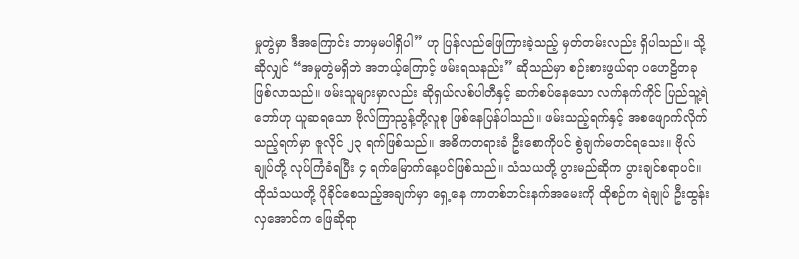မှုတွဲမှာ ဒီအကြောင်း ဘာမှမပါရှိပါ” ဟု ပြန်လည်ဖြေကြားခဲ့သည့် မှတ်တမ်းလည်း ရှိပါသည်။ သို့ဆိုလျှင် “အမှုတွဲမရှိဘဲ အဘယ့်ကြောင့် ဖမ်းရသနည်း” ဆိုသည်မှာ စဉ်းစားဖွယ်ရာ ပဟေဠိတခု ဖြစ်လာသည်။ ဖမ်းသူများမှာလည်း ဆိုရှယ်လစ်ပါတီနှင့် ဆက်စပ်နေသော လက်နက်ကိုင် ပြည်သူ့ရဲဘော်ဟု ယူဆရသော ဗိုလ်ကြာညွန့်တို့လူစု ဖြစ်နေပြန်ပါသည်။ ဖမ်းသည့်ရက်နှင့် အစဖျောက်လိုက်သည့်ရက်မှာ ဇူလိုင် ၂၃ ရက်ဖြစ်သည်။ အဓိကတရားခံ ဦးစောကိုပင် စွဲချက်မတင်ရသေး။ ဗိုလ်ချုပ်တို့ လုပ်ကြံခံရပြီး ၄ ရက်မြောက်နေ့ပင်ဖြစ်သည်။ သံသယတို့ ပွားမည်ဆိုက ပွားချင်စရာပင်။ ထိုသံသယတို့ ပိုခိုင်စေသည့်အချက်မှာ ရှေ့နေ ကာတစ်ဘင်းနက်အမေးကို ထိုစဉ်က ရဲချုပ် ဦးထွန်းလှအောင်က ဖြေဆိုရာ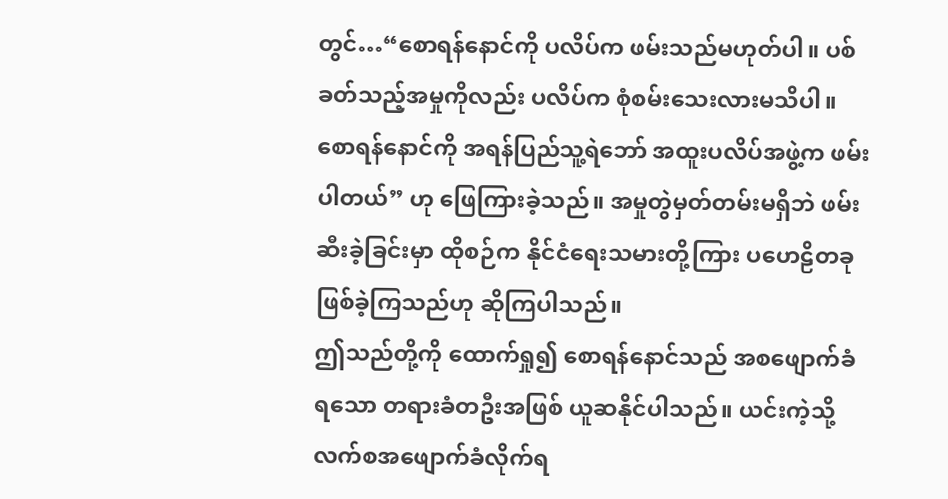တွင်…“စောရန်နောင်ကို ပလိပ်က ဖမ်းသည်မဟုတ်ပါ။ ပစ်ခတ်သည့်အမှုကိုလည်း ပလိပ်က စုံစမ်းသေးလားမသိပါ။ စောရန်နောင်ကို အရန်ပြည်သူ့ရဲဘော် အထူးပလိပ်အဖွဲ့က ဖမ်းပါတယ်” ဟု ဖြေကြားခဲ့သည်။ အမှုတွဲမှတ်တမ်းမရှိဘဲ ဖမ်းဆီးခဲ့ခြင်းမှာ ထိုစဉ်က နိုင်ငံရေးသမားတို့ကြား ပဟေဠိတခု ဖြစ်ခဲ့ကြသည်ဟု ဆိုကြပါသည်။
ဤသည်တို့ကို ထောက်ရှု၍ စောရန်နောင်သည် အစဖျောက်ခံရသော တရားခံတဦးအဖြစ် ယူဆနိုင်ပါသည်။ ယင်းကဲ့သို့ လက်စအဖျောက်ခံလိုက်ရ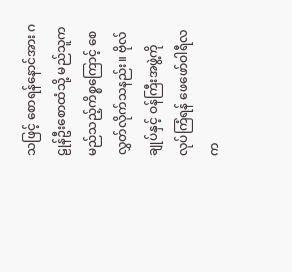သဖြင့် စောရန်နောင်အား ဂဠုန်ဦးစောထံသို့ မည်သူက မည်သည့်ကိစ္စကြောင့် စေလွှတ်လိုက်သနည်း။ ဗိုလ်ချုပ်နှင့် ဝန်ကြီးအဖွဲ့ကို လုပ်ကြံရန် ဖေဖော်ဝါရီလက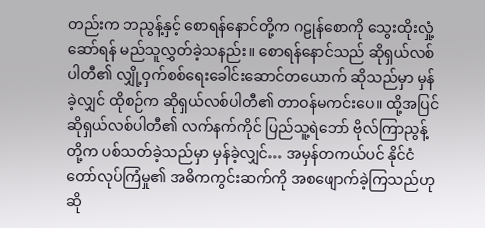တည်းက ဘညွန့်နှင့် စောရန်နောင်တို့က ဂဠုန်စောကို သွေးထိုးလှုံ့ဆော်ရန် မည်သူလွှတ်ခဲ့သနည်း။ စောရန်နောင်သည် ဆိုရှယ်လစ်ပါတီ၏ လျှို့ဝှက်စစ်ရေးခေါင်းဆောင်တယောက် ဆိုသည်မှာ မှန်ခဲ့လျှင် ထိုစဉ်က ဆိုရှယ်လစ်ပါတီ၏ တာဝန်မကင်းပေ။ ထို့အပြင် ဆိုရှယ်လစ်ပါတီ၏ လက်နက်ကိုင် ပြည်သူ့ရဲဘော် ဗိုလ်ကြာညွန့်တို့က ပစ်သတ်ခဲ့သည်မှာ မှန်ခဲ့လျှင်… အမှန်တကယ်ပင် နိုင်ငံတော်လုပ်ကြံမှု၏ အဓိကကွင်းဆက်ကို အစဖျောက်ခဲ့ကြသည်ဟု ဆို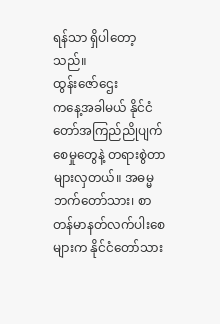ရန်သာ ရှိပါတော့သည်။
ထွန်းဇော်ဌေး
ကနေ့အခါမယ် နိုင်ငံတော်အကြည်ညိုပျက်စေမှုတွေနဲ့ တရားစွဲတာ များလှတယ်။ အဓမ္မဘက်တော်သား၊ စာတန်မာနတ်လက်ပါးစေများက နိုင်ငံတော်သား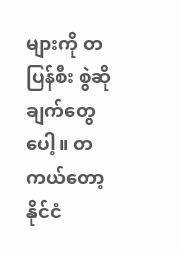များကို တပြန်စီး စွဲဆိုချက်တွေပေါ့။ တကယ်တော့ နိုင်ငံ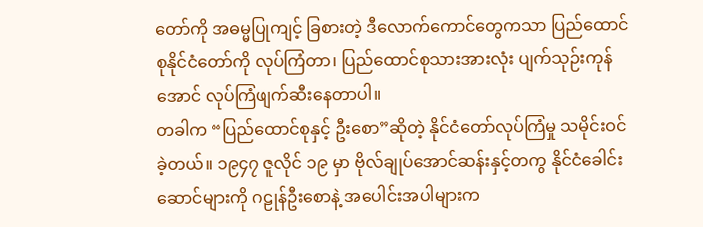တော်ကို အဓမ္မပြုကျင့် ခြစားတဲ့ ဒီလောက်ကောင်တွေကသာ ပြည်ထောင်စုနိုင်ငံတော်ကို လုပ်ကြံတာ၊ ပြည်ထောင်စုသားအားလုံး ပျက်သုဉ်းကုန်အောင် လုပ်ကြံဖျက်ဆီးနေတာပါ။
တခါက “ပြည်ထောင်စုနှင့် ဦးစော”ဆိုတဲ့ နိုင်ငံတော်လုပ်ကြံမှု သမိုင်းဝင်ခဲ့တယ်။ ၁၉၄၇ ဇူလိုင် ၁၉ မှာ ဗိုလ်ချုပ်အောင်ဆန်းနှင့်တကွ နိုင်ငံခေါင်းဆောင်များကို ဂဠုန်ဦးစောနဲ့ အပေါင်းအပါများက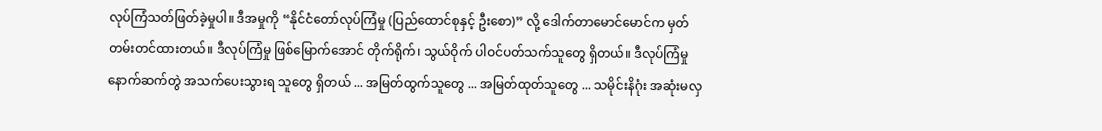လုပ်ကြံသတ်ဖြတ်ခဲ့မှုပါ။ ဒီအမှုကို “နိုင်ငံတော်လုပ်ကြံမှု (ပြည်ထောင်စုနှင့် ဦးစော)” လို့ ဒေါက်တာမောင်မောင်က မှတ်တမ်းတင်ထားတယ်။ ဒီလုပ်ကြံမှု ဖြစ်မြောက်အောင် တိုက်ရိုက်၊ သွယ်ဝိုက် ပါဝင်ပတ်သက်သူတွေ ရှိတယ်။ ဒီလုပ်ကြံမှုနောက်ဆက်တွဲ အသက်ပေးသွားရ သူတွေ ရှိတယ် ... အမြတ်ထွက်သူတွေ ... အမြတ်ထုတ်သူတွေ ... သမိုင်းနိဂုံး အဆုံးမလှ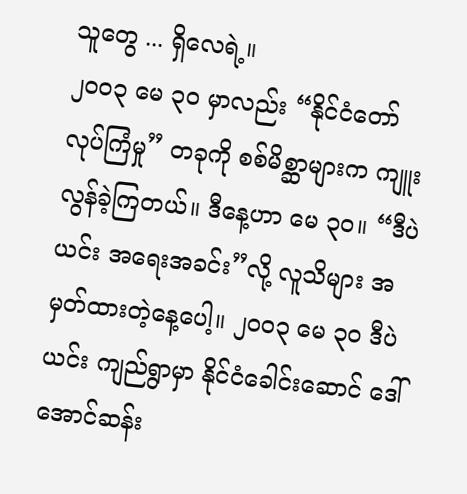သူတွေ ... ရှိလေရဲ့။
၂၀၀၃ မေ ၃၀ မှာလည်း “နိုင်ငံတော်လုပ်ကြံမှု” တခုကို စစ်မိစ္ဆာများက ကျူးလွန်ခဲ့ကြတယ်။ ဒီနေ့ဟာ မေ ၃၀။ “ဒီပဲယင်း အရေးအခင်း”လို့ လူသိများ အမှတ်ထားတဲ့နေ့ပေါ့။ ၂၀၀၃ မေ ၃၀ ဒီပဲယင်း ကျည်ရွာမှာ နိုင်ငံခေါင်းဆောင် ဒေါ်အောင်ဆန်း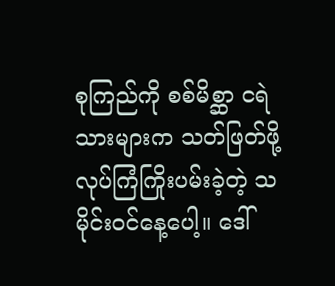စုကြည်ကို စစ်မိစ္ဆာ ငရဲသားများက သတ်ဖြတ်ဖို့ လုပ်ကြံကြိုးပမ်းခဲ့တဲ့ သမိုင်းဝင်နေ့ပေါ့။ ဒေါ်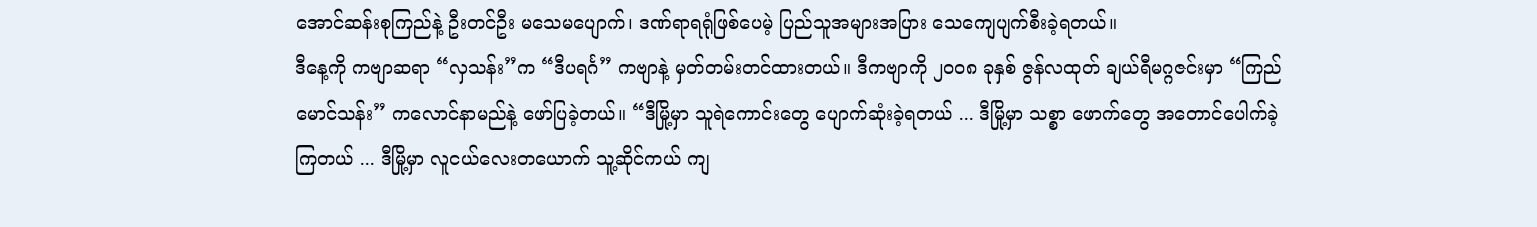အောင်ဆန်းစုကြည်နဲ့ ဦးတင်ဦး မသေမပျောက်၊ ဒဏ်ရာရရုံဖြစ်ပေမဲ့ ပြည်သူအများအပြား သေကျေပျက်စီးခဲ့ရတယ်။
ဒီနေ့ကို ကဗျာဆရာ “လှသန်း”က “ဒီပရင်္ဂ” ကဗျာနဲ့ မှတ်တမ်းတင်ထားတယ်။ ဒီကဗျာကို ၂၀၀၈ ခုနှစ် ဇွန်လထုတ် ချယ်ရီမဂ္ဂဇင်းမှာ “ကြည်မောင်သန်း” ကလောင်နာမည်နဲ့ ဖော်ပြခဲ့တယ်။ “ဒီမြို့မှာ သူရဲကောင်းတွေ ပျောက်ဆုံးခဲ့ရတယ် ... ဒီမြို့မှာ သစ္စာ ဖောက်တွေ အတောင်ပေါက်ခဲ့ကြတယ် ... ဒီမြို့မှာ လူငယ်လေးတယောက် သူ့ဆိုင်ကယ် ကျ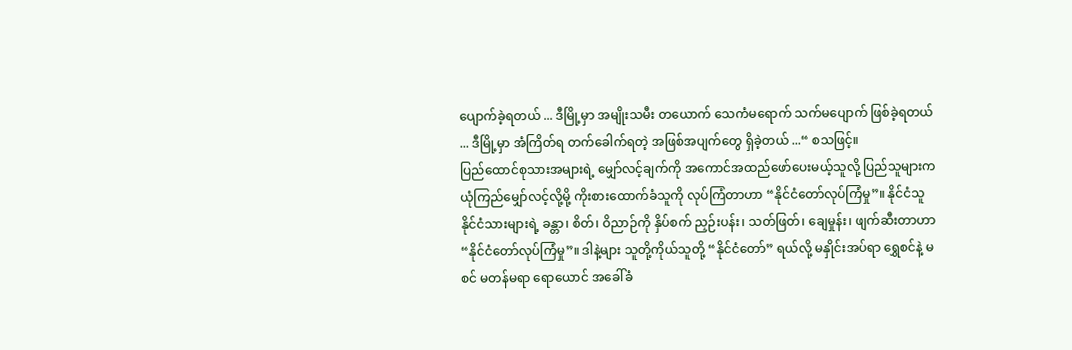ပျောက်ခဲ့ရတယ် ... ဒီမြို့မှာ အမျိုးသမီး တယောက် သေကံမရောက် သက်မပျောက် ဖြစ်ခဲ့ရတယ် ... ဒီမြို့မှာ အံကြိတ်ရ တက်ခေါက်ရတဲ့ အဖြစ်အပျက်တွေ ရှိခဲ့တယ် ...“ စသဖြင့်။
ပြည်ထောင်စုသားအများရဲ့ မျှော်လင့်ချက်ကို အကောင်အထည်ဖော်ပေးမယ့်သူလို့ ပြည်သူများက ယုံကြည်မျှော်လင့်လို့မို့ ကိုးစားထောက်ခံသူကို လုပ်ကြံတာဟာ “နိုင်ငံတော်လုပ်ကြံမှု”။ နိုင်ငံသူနိုင်ငံသားများရဲ့ ခန္တာ၊ စိတ်၊ ဝိညာဉ်ကို နှိပ်စက် ညှဉ်းပန်း၊ သတ်ဖြတ်၊ ချေမှုန်း၊ ဖျက်ဆီးတာဟာ “နိုင်ငံတော်လုပ်ကြံမှု”။ ဒါနဲ့များ သူတို့ကိုယ်သူတို့ “နိုင်ငံတော်” ရယ်လို့ မနှိုင်းအပ်ရာ ရွှေစင်နဲ့ မစင် မတန်မရာ ရောယောင် အခေါ်ခံ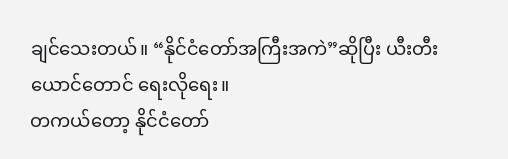ချင်သေးတယ်။ “နိုင်ငံတော်အကြီးအကဲ”ဆိုပြီး ယီးတီးယောင်တောင် ရေးလိုရေး။
တကယ်တော့ နိုင်ငံတော်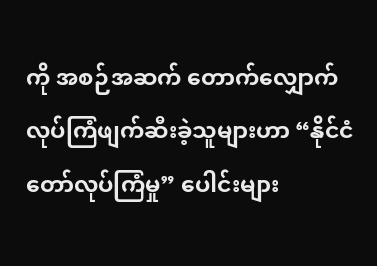ကို အစဉ်အဆက် တောက်လျှောက် လုပ်ကြံဖျက်ဆီးခဲ့သူများဟာ “နိုင်ငံတော်လုပ်ကြံမှု” ပေါင်းများ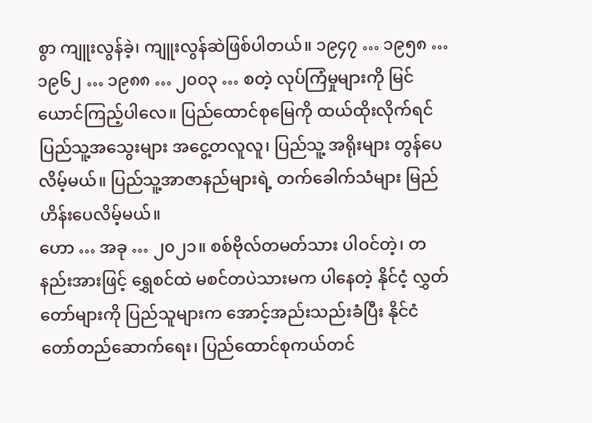စွာ ကျူးလွန်ခဲ့၊ ကျူးလွန်ဆဲဖြစ်ပါတယ်။ ၁၉၄၇ … ၁၉၅၈ … ၁၉၆၂ … ၁၉၈၈ … ၂၀၀၃ … စတဲ့ လုပ်ကြံမှုများကို မြင်ယောင်ကြည့်ပါလေ။ ပြည်ထောင်စုမြေကို ထယ်ထိုးလိုက်ရင် ပြည်သူ့အသွေးများ အငွေ့တလူလူ၊ ပြည်သူ့ အရိုးများ တွန်ပေလိမ့်မယ်။ ပြည်သူ့အာဇာနည်များရဲ့ တက်ခေါက်သံများ မြည်ဟိန်းပေလိမ့်မယ်။
ဟော … အခု … ၂၀၂၁။ စစ်ဗိုလ်တမတ်သား ပါဝင်တဲ့၊ တနည်းအားဖြင့် ရွှေစင်ထဲ မစင်တပဲသားမက ပါနေတဲ့ နိုင်ငံ့ လွှတ်တော်များကို ပြည်သူများက အောင့်အည်းသည်းခံပြီး နိုင်ငံတော်တည်ဆောက်ရေး၊ ပြည်ထောင်စုကယ်တင်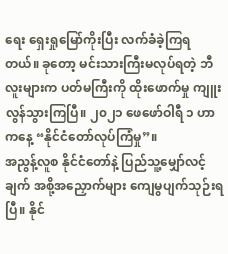ရေး ရှေးရှုမြော်ကိုးပြီး လက်ခံခဲ့ကြရတယ်။ ခုတော့ မင်းသားကြီးမလုပ်ရတဲ့ ဘီလူးများက ပတ်မကြီးကို ထိုးဖောက်မှု ကျူးလွန်သွားကြပြီ။ ၂၀၂၁ ဖေဖော်ဝါရီ ၁ ဟာ ကနေ့ “နိုင်ငံတော်လုပ်ကြံမှု”။
အညွန့်လူစ နိုင်ငံတော်နဲ့ ပြည်သူ့မျှော်လင့်ချက် အစို့အညှောက်များ ကျေမွပျက်သုဉ်းရပြီ။ နိုင်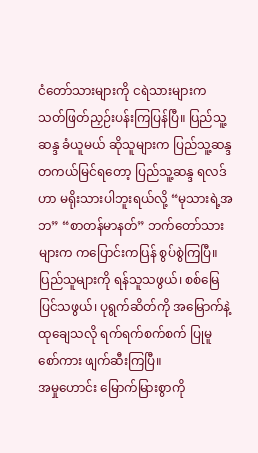ငံတော်သားများကို ငရဲသားများက သတ်ဖြတ်ညှဉ်းပန်းကြပြန်ပြီ။ ပြည်သူ့ဆန္ဒ ခံယူမယ် ဆိုသူများက ပြည်သူ့ဆန္ဒ တကယ်မြင်ရတော့ ပြည်သူ့ဆန္ဒ ရလဒ်ဟာ မရိုးသားပါဘူးရယ်လို့ “မုသားရဲ့အဘ” “စာတန်မာနတ်” ဘက်တော်သားများက ကပြောင်းကပြန် စွပ်စွဲကြပြီ။ ပြည်သူများကို ရန်သူသဖွယ်၊ စစ်မြေပြင်သဖွယ်၊ ပုရွက်ဆိတ်ကို အမြောက်နဲ့ ထုချေသလို ရက်ရက်စက်စက် ပြုမူ စော်ကား ဖျက်ဆီးကြပြီ။
အမှုဟောင်း မြောက်မြားစွာကို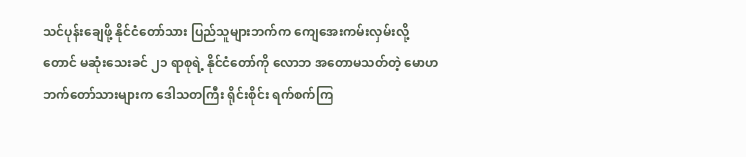သင်ပုန်းချေဖို့ နိုင်ငံတော်သား ပြည်သူများဘက်က ကျေအေးကမ်းလှမ်းလို့တောင် မဆုံးသေးခင် ၂၁ ရာစုရဲ့ နိုင်ငံတော်ကို လောဘ အတောမသတ်တဲ့ မောဟဘက်တော်သားများက ဒေါသတကြီး ရိုင်းစိုင်း ရက်စက်ကြ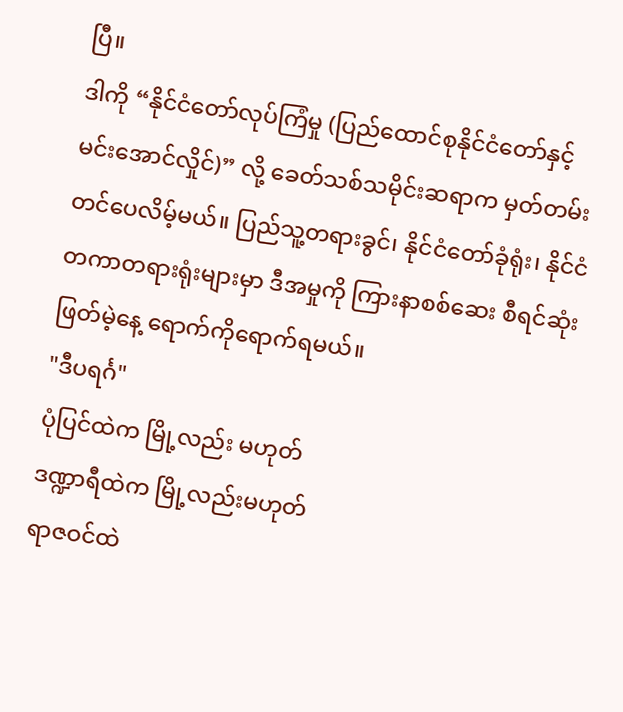ပြီ။
ဒါကို “နိုင်ငံတော်လုပ်ကြံမှု (ပြည်ထောင်စုနိုင်ငံတော်နှင့် မင်းအောင်လှိုင်)” လို့ ခေတ်သစ်သမိုင်းဆရာက မှတ်တမ်းတင်ပေလိမ့်မယ်။ ပြည်သူ့တရားခွင်၊ နိုင်ငံတော်ခုံရုံး၊ နိုင်ငံတကာတရားရုံးများမှာ ဒီအမှုကို ကြားနာစစ်ဆေး စီရင်ဆုံးဖြတ်မဲ့နေ့ ရောက်ကိုရောက်ရမယ်။
"ဒီပရင်္ဂ"
ပုံပြင်ထဲက မြို့လည်း မဟုတ်
ဒဏ္ဍာရီထဲက မြို့လည်းမဟုတ်
ရာဇဝင်ထဲ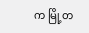က မြို့တ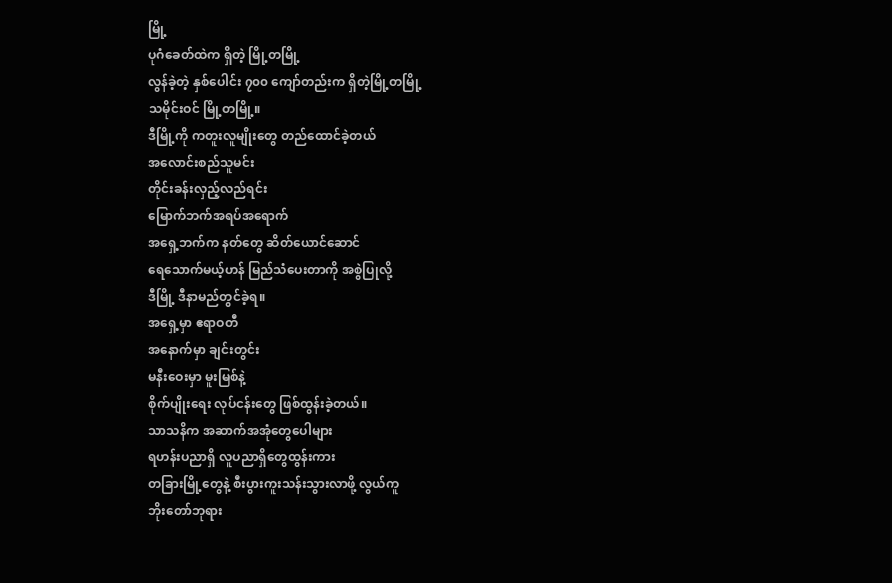မြို့
ပုဂံခေတ်ထဲက ရှိတဲ့ မြို့တမြို့
လွန်ခဲ့တဲ့ နှစ်ပေါင်း ၇၀၀ ကျော်တည်းက ရှိတဲ့မြို့တမြို့
သမိုင်းဝင် မြို့တမြို့။
ဒီမြို့ကို ကတူးလူမျိုးတွေ တည်ထောင်ခဲ့တယ်
အလောင်းစည်သူမင်း
တိုင်းခန်းလှည့်လည်ရင်း
မြောက်ဘက်အရပ်အရောက်
အရှေ့ဘက်က နတ်တွေ ဆိတ်ယောင်ဆောင်
ရေသောက်မယ့်ဟန် မြည်သံပေးတာကို အစွဲပြုလို့
ဒီမြို့ ဒီနာမည်တွင်ခဲ့ရ။
အရှေ့မှာ ဧရာဝတီ
အနောက်မှာ ချင်းတွင်း
မနီးဝေးမှာ မူးမြစ်နဲ့
စိုက်ပျိုးရေး လုပ်ငန်းတွေ ဖြစ်ထွန်းခဲ့တယ်။
သာသနိက အဆာက်အအုံတွေပေါများ
ရဟန်းပညာရှိ လူပညာရှိတွေထွန်းကား
တခြားမြို့တွေနဲ့ စီးပွားကူးသန်းသွားလာဖို့ လွယ်ကူ
ဘိုးတော်ဘုရား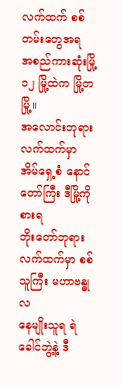လက်ထက် စစ်တမ်းတွေအရ
အစည်ကားဆုံးမြို့ ၁၂ မြို့ထဲက မြို့တမြို့။
အလောင်းဘုရား လက်ထက်မှာ
အိမ်ရှေ့စံ နောင်တော်ကြီး ဒီမြို့ကို စားရ
ဘိုးတော်ဘုရား လက်ထက်မှာ စစ်သူကြီး မဟာဗန္ဓုလ
နေမျိုးသူရ ရဲခေါင်ဘွဲ့နဲ့ ဒီ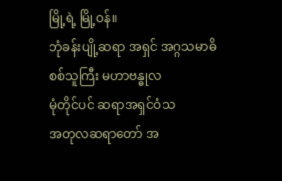မြို့ရဲ့ မြို့ဝန်။
ဘုံခန်းပျို့ဆရာ အရှင် အဂ္ဂသမာဓိ
စစ်သူကြီး မဟာဗန္ဓုလ
မုံတိုင်ပင် ဆရာအရှင်ဝံသ
အတုလဆရာတော် အ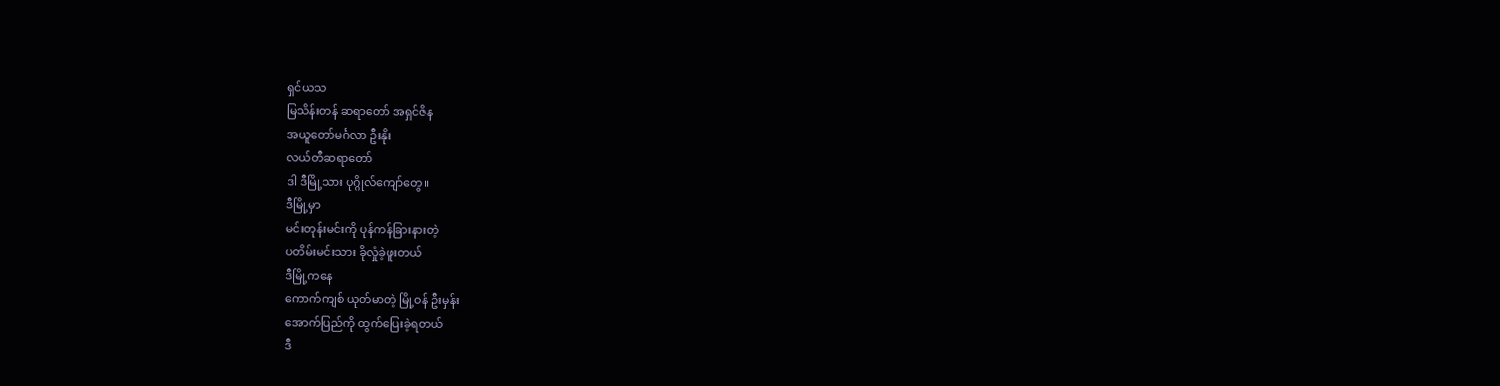ရှင်ယသ
မြသိန်းတန် ဆရာတော် အရှင်ဇိန
အယူတော်မင်္ဂလာ ဦးနိုး
လယ်တီဆရာတော်
ဒါ ဒီမြို့သား ပုဂ္ဂိုလ်ကျော်တွေ။
ဒီမြို့မှာ
မင်းတုန်းမင်းကို ပုန်ကန်ခြားနားတဲ့
ပတိမ်းမင်းသား ခိုလှုံခဲ့ဖူးတယ်
ဒီမြို့ကနေ
ကောက်ကျစ် ယုတ်မာတဲ့ မြို့ဝန် ဦးမှန်း
အောက်ပြည်ကို ထွက်ပြေးခဲ့ရတယ်
ဒီ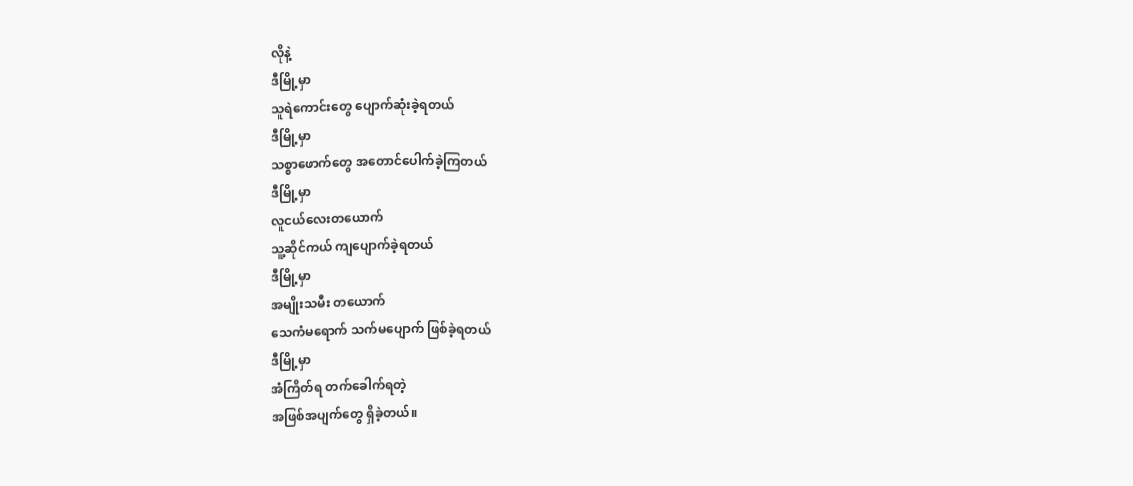လိုနဲ့
ဒီမြို့မှာ
သူရဲကောင်းတွေ ပျောက်ဆုံးခဲ့ရတယ်
ဒီမြို့မှာ
သစ္စာဖောက်တွေ အတောင်ပေါက်ခဲ့ကြတယ်
ဒီမြို့မှာ
လူငယ်လေးတယောက်
သူ့ဆိုင်ကယ် ကျပျောက်ခဲ့ရတယ်
ဒီမြို့မှာ
အမျိုးသမီး တယောက်
သေကံမရောက် သက်မပျောက် ဖြစ်ခဲ့ရတယ်
ဒီမြို့မှာ
အံကြိတ်ရ တက်ခေါက်ရတဲ့
အဖြစ်အပျက်တွေ ရှိခဲ့တယ်။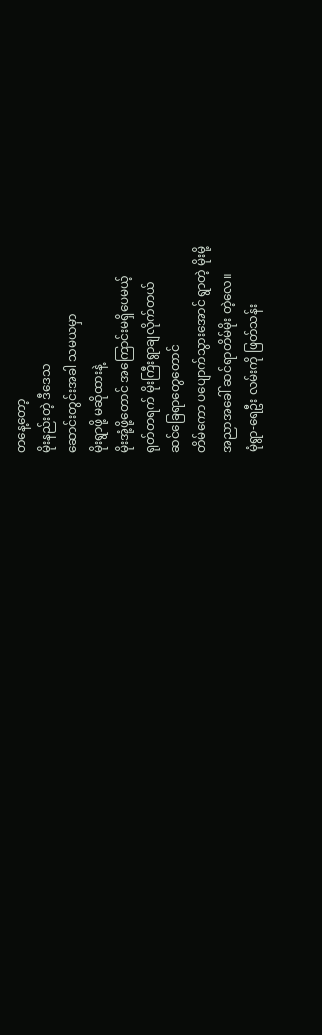တနေ့တော့
မိုးနည်းတဲ့ ဒီဒေသ
ဆောင်းတွင်းအခါ သမယမှာ
မိုးရွာဖို့ မဆိုထားနဲ့
မိုးအုံ့ဖို့တောင် အကြောင်းမရှိပေမယ့်
ရုတ်တရက် မိုးကြီးရွာချလိုက်တယ်
ဆင်ခြေရာတွေတောင်
တိမ်ကော ပပျောက်သွားအောင် ရွာတဲ့ မိုးမို့
အညာအခေါ် ဆင်ရာတိမ်မိုး တဲ့လေ။
မုံရွာ-ရေဦး လမ်းကို ဖြတ်သန်း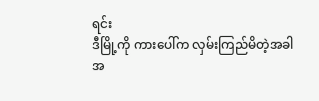ရင်း
ဒီမြို့ကို ကားပေါ်က လှမ်းကြည်မိတဲ့အခါ
အ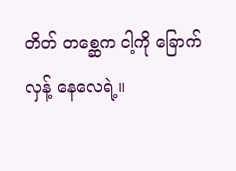တိတ် တစ္ဆေက ငါ့ကို ခြောက်လှန့် နေလေရဲ့။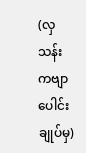(လှသန်း ကဗျာပေါင်းချုပ်မှ)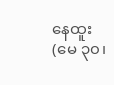နေထူး
(မေ ၃၀၊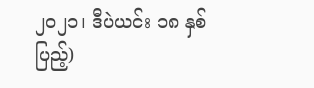၂၀၂၁၊ ဒီပဲယင်း ၁၈ နှစ်ပြည့်)